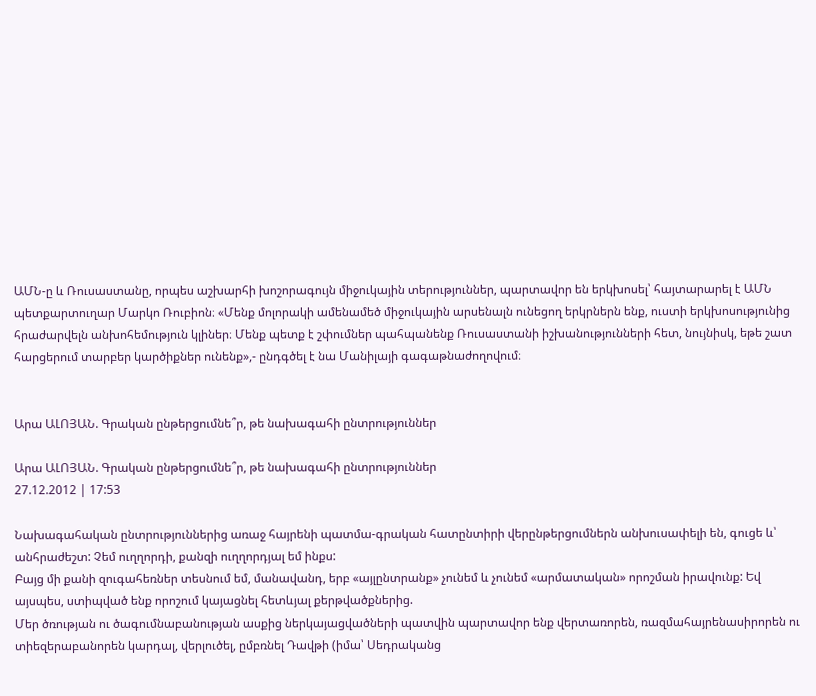ԱՄՆ-ը և Ռուսաստանը, որպես աշխարհի խոշորագույն միջուկային տերություններ, պարտավոր են երկխոսել՝ հայտարարել է ԱՄՆ պետքարտուղար Մարկո Ռուբիոն։ «Մենք մոլորակի ամենամեծ միջուկային արսենալն ունեցող երկրներն ենք, ուստի երկխոսությունից հրաժարվելն անխոհեմություն կլիներ։ Մենք պետք է շփումներ պահպանենք Ռուսաստանի իշխանությունների հետ, նույնիսկ, եթե շատ հարցերում տարբեր կարծիքներ ունենք»,- ընդգծել է նա Մանիլայի գագաթնաժողովում։


Արա ԱԼՈՅԱՆ. Գրական ընթերցումնե՞ր, թե նախագահի ընտրություններ

Արա ԱԼՈՅԱՆ. Գրական ընթերցումնե՞ր, թե նախագահի ընտրություններ
27.12.2012 | 17:53

Նախագահական ընտրություններից առաջ հայրենի պատմա-գրական հատընտիրի վերընթերցումներն անխուսափելի են, գուցե և՝ անհրաժեշտ: Չեմ ուղղորդի, քանզի ուղղորդյալ եմ ինքս:
Բայց մի քանի զուգահեռներ տեսնում եմ, մանավանդ, երբ «այլընտրանք» չունեմ և չունեմ «արմատական» որոշման իրավունք: Եվ այսպես, ստիպված ենք որոշում կայացնել հետևյալ քերթվածքներից.
Մեր ծռության ու ծագումնաբանության ասքից ներկայացվածների պատվին պարտավոր ենք վերտառորեն, ռազմահայրենասիրորեն ու տիեզերաբանորեն կարդալ, վերլուծել, ըմբռնել Դավթի (իմա՝ Սեդրականց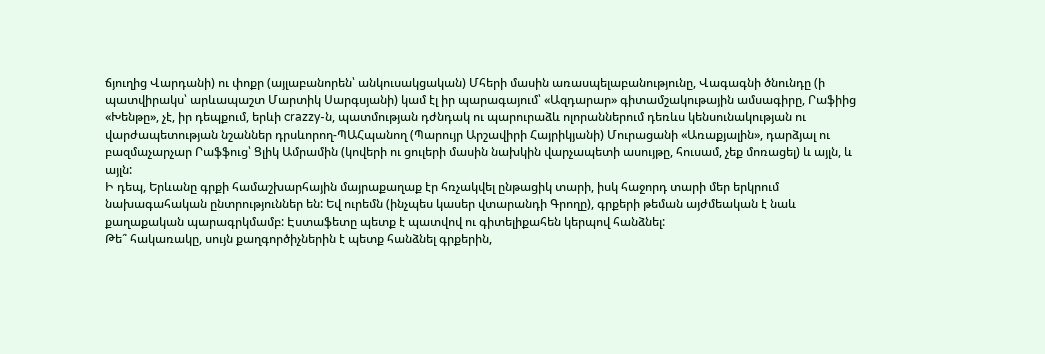ճյուղից Վարդանի) ու փոքր (այլաբանորեն՝ անկուսակցական) Մհերի մասին առասպելաբանությունը, Վագագնի ծնունդը (ի պատվիրակս՝ արևապաշտ Մարտիկ Սարգսյանի) կամ էլ իր պարագայում՝ «Ազդարար» գիտամշակութային ամսագիրը, Րաֆիից «Խենթը», չէ, իր դեպքում, երևի crazzy-ն, պատմության դժնդակ ու պարուրաձև ոլորաններում դեռևս կենսունակության ու վարժապետության նշաններ դրսևորող-ՊԱՀպանող (Պարույր Արշավիրի Հայրիկյանի) Մուրացանի «Առաքյալին», դարձյալ ու բազմաչարչար Րաֆֆուց՝ Ցլիկ Ամրամին (կովերի ու ցուլերի մասին նախկին վարչապետի ասույթը, հուսամ, չեք մոռացել) և այլն, և այլն:
Ի դեպ, Երևանը գրքի համաշխարհային մայրաքաղաք էր հռչակվել ընթացիկ տարի, իսկ հաջորդ տարի մեր երկրում նախագահական ընտրություններ են: Եվ ուրեմն (ինչպես կասեր վտարանդի Գրողը), գրքերի թեման այժմեական է նաև քաղաքական պարագրկմամբ: Էստաֆետը պետք է պատվով ու գիտելիքահեն կերպով հանձնել:
Թե՞ հակառակը, սույն քաղգործիչներին է պետք հանձնել գրքերին,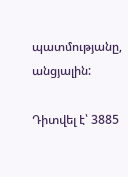պատմությանը, անցյալին:

Դիտվել է՝ 3885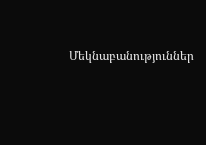Մեկնաբանություններ